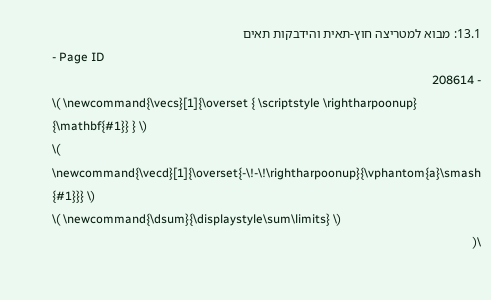13.1: מבוא למטריצה חוץ-תאית והידבקות תאים
- Page ID
- 208614
\( \newcommand{\vecs}[1]{\overset { \scriptstyle \rightharpoonup} {\mathbf{#1}} } \)
\( \newcommand{\vecd}[1]{\overset{-\!-\!\rightharpoonup}{\vphantom{a}\smash {#1}}} \)
\( \newcommand{\dsum}{\displaystyle\sum\limits} \)
\(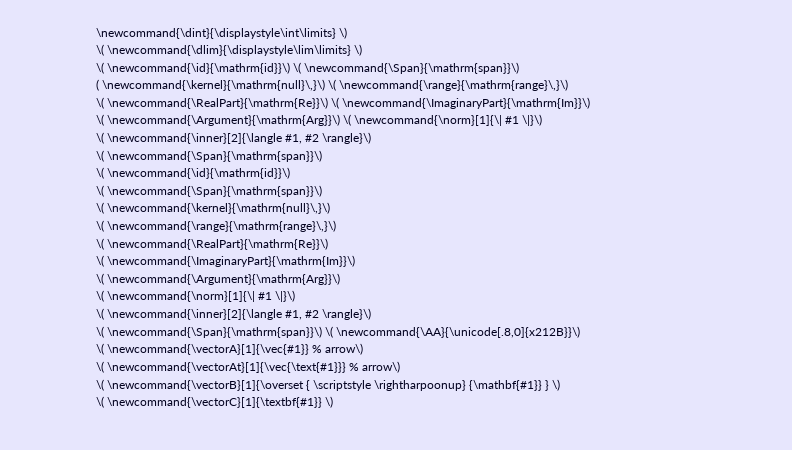\newcommand{\dint}{\displaystyle\int\limits} \)
\( \newcommand{\dlim}{\displaystyle\lim\limits} \)
\( \newcommand{\id}{\mathrm{id}}\) \( \newcommand{\Span}{\mathrm{span}}\)
( \newcommand{\kernel}{\mathrm{null}\,}\) \( \newcommand{\range}{\mathrm{range}\,}\)
\( \newcommand{\RealPart}{\mathrm{Re}}\) \( \newcommand{\ImaginaryPart}{\mathrm{Im}}\)
\( \newcommand{\Argument}{\mathrm{Arg}}\) \( \newcommand{\norm}[1]{\| #1 \|}\)
\( \newcommand{\inner}[2]{\langle #1, #2 \rangle}\)
\( \newcommand{\Span}{\mathrm{span}}\)
\( \newcommand{\id}{\mathrm{id}}\)
\( \newcommand{\Span}{\mathrm{span}}\)
\( \newcommand{\kernel}{\mathrm{null}\,}\)
\( \newcommand{\range}{\mathrm{range}\,}\)
\( \newcommand{\RealPart}{\mathrm{Re}}\)
\( \newcommand{\ImaginaryPart}{\mathrm{Im}}\)
\( \newcommand{\Argument}{\mathrm{Arg}}\)
\( \newcommand{\norm}[1]{\| #1 \|}\)
\( \newcommand{\inner}[2]{\langle #1, #2 \rangle}\)
\( \newcommand{\Span}{\mathrm{span}}\) \( \newcommand{\AA}{\unicode[.8,0]{x212B}}\)
\( \newcommand{\vectorA}[1]{\vec{#1}} % arrow\)
\( \newcommand{\vectorAt}[1]{\vec{\text{#1}}} % arrow\)
\( \newcommand{\vectorB}[1]{\overset { \scriptstyle \rightharpoonup} {\mathbf{#1}} } \)
\( \newcommand{\vectorC}[1]{\textbf{#1}} \)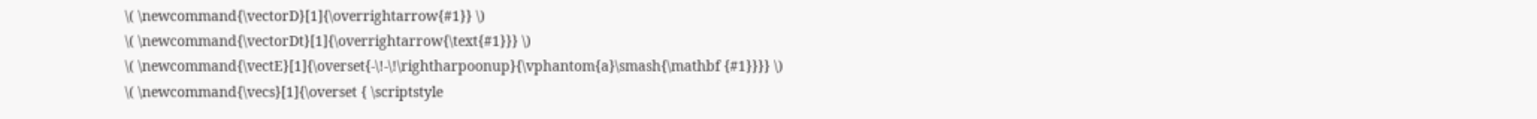\( \newcommand{\vectorD}[1]{\overrightarrow{#1}} \)
\( \newcommand{\vectorDt}[1]{\overrightarrow{\text{#1}}} \)
\( \newcommand{\vectE}[1]{\overset{-\!-\!\rightharpoonup}{\vphantom{a}\smash{\mathbf {#1}}}} \)
\( \newcommand{\vecs}[1]{\overset { \scriptstyle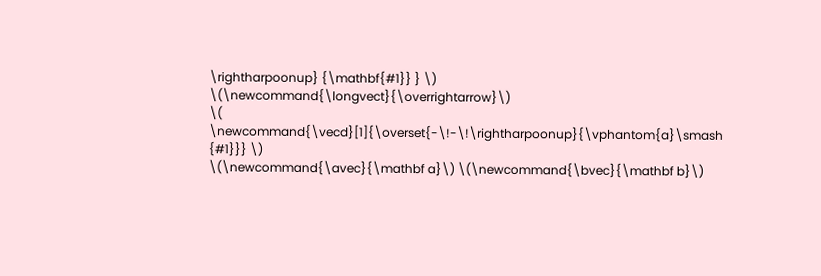\rightharpoonup} {\mathbf{#1}} } \)
\(\newcommand{\longvect}{\overrightarrow}\)
\( \newcommand{\vecd}[1]{\overset{-\!-\!\rightharpoonup}{\vphantom{a}\smash {#1}}} \)
\(\newcommand{\avec}{\mathbf a}\) \(\newcommand{\bvec}{\mathbf b}\)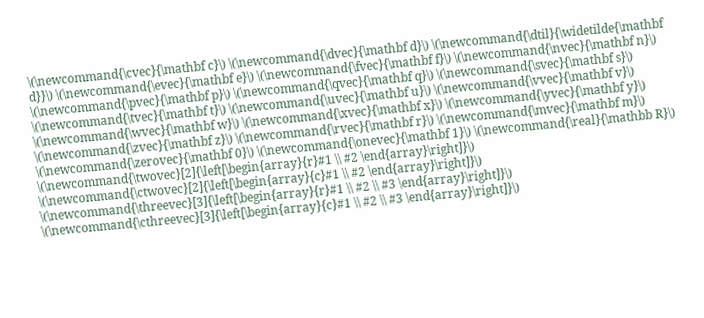\(\newcommand{\cvec}{\mathbf c}\) \(\newcommand{\dvec}{\mathbf d}\) \(\newcommand{\dtil}{\widetilde{\mathbf d}}\) \(\newcommand{\evec}{\mathbf e}\) \(\newcommand{\fvec}{\mathbf f}\) \(\newcommand{\nvec}{\mathbf n}\) \(\newcommand{\pvec}{\mathbf p}\) \(\newcommand{\qvec}{\mathbf q}\) \(\newcommand{\svec}{\mathbf s}\) \(\newcommand{\tvec}{\mathbf t}\) \(\newcommand{\uvec}{\mathbf u}\) \(\newcommand{\vvec}{\mathbf v}\) \(\newcommand{\wvec}{\mathbf w}\) \(\newcommand{\xvec}{\mathbf x}\) \(\newcommand{\yvec}{\mathbf y}\) \(\newcommand{\zvec}{\mathbf z}\) \(\newcommand{\rvec}{\mathbf r}\) \(\newcommand{\mvec}{\mathbf m}\) \(\newcommand{\zerovec}{\mathbf 0}\) \(\newcommand{\onevec}{\mathbf 1}\) \(\newcommand{\real}{\mathbb R}\) \(\newcommand{\twovec}[2]{\left[\begin{array}{r}#1 \\ #2 \end{array}\right]}\) \(\newcommand{\ctwovec}[2]{\left[\begin{array}{c}#1 \\ #2 \end{array}\right]}\) \(\newcommand{\threevec}[3]{\left[\begin{array}{r}#1 \\ #2 \\ #3 \end{array}\right]}\) \(\newcommand{\cthreevec}[3]{\left[\begin{array}{c}#1 \\ #2 \\ #3 \end{array}\right]}\)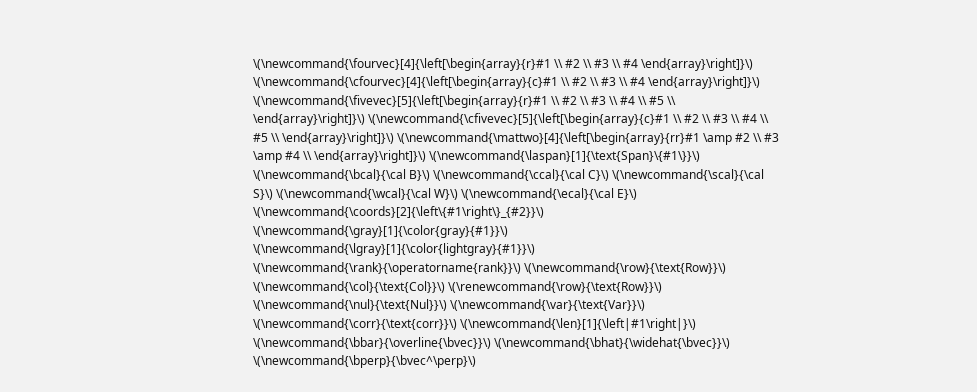\(\newcommand{\fourvec}[4]{\left[\begin{array}{r}#1 \\ #2 \\ #3 \\ #4 \end{array}\right]}\) \(\newcommand{\cfourvec}[4]{\left[\begin{array}{c}#1 \\ #2 \\ #3 \\ #4 \end{array}\right]}\) \(\newcommand{\fivevec}[5]{\left[\begin{array}{r}#1 \\ #2 \\ #3 \\ #4 \\ #5 \\ \end{array}\right]}\) \(\newcommand{\cfivevec}[5]{\left[\begin{array}{c}#1 \\ #2 \\ #3 \\ #4 \\ #5 \\ \end{array}\right]}\) \(\newcommand{\mattwo}[4]{\left[\begin{array}{rr}#1 \amp #2 \\ #3 \amp #4 \\ \end{array}\right]}\) \(\newcommand{\laspan}[1]{\text{Span}\{#1\}}\) \(\newcommand{\bcal}{\cal B}\) \(\newcommand{\ccal}{\cal C}\) \(\newcommand{\scal}{\cal S}\) \(\newcommand{\wcal}{\cal W}\) \(\newcommand{\ecal}{\cal E}\) \(\newcommand{\coords}[2]{\left\{#1\right\}_{#2}}\) \(\newcommand{\gray}[1]{\color{gray}{#1}}\) \(\newcommand{\lgray}[1]{\color{lightgray}{#1}}\) \(\newcommand{\rank}{\operatorname{rank}}\) \(\newcommand{\row}{\text{Row}}\) \(\newcommand{\col}{\text{Col}}\) \(\renewcommand{\row}{\text{Row}}\) \(\newcommand{\nul}{\text{Nul}}\) \(\newcommand{\var}{\text{Var}}\) \(\newcommand{\corr}{\text{corr}}\) \(\newcommand{\len}[1]{\left|#1\right|}\) \(\newcommand{\bbar}{\overline{\bvec}}\) \(\newcommand{\bhat}{\widehat{\bvec}}\) \(\newcommand{\bperp}{\bvec^\perp}\)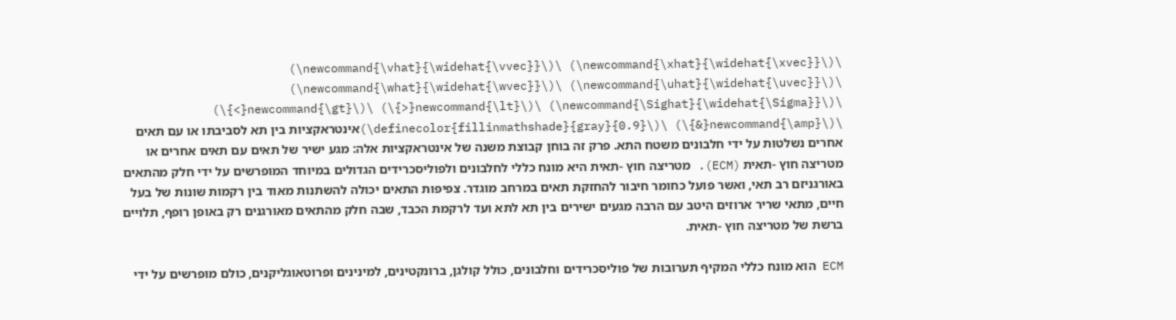\(\newcommand{\xhat}{\widehat{\xvec}}\) \(\newcommand{\vhat}{\widehat{\vvec}}\) \(\newcommand{\uhat}{\widehat{\uvec}}\) \(\newcommand{\what}{\widehat{\wvec}}\) \(\newcommand{\Sighat}{\widehat{\Sigma}}\) \(\newcommand{\lt}{<}\) \(\newcommand{\gt}{>}\) \(\newcommand{\amp}{&}\) \(\definecolor{fillinmathshade}{gray}{0.9}\)אינטראקציות בין תא לסביבתו או עם תאים אחרים נשלטות על ידי חלבונים משטח התא. פרק זה בוחן קבוצת משנה של אינטראקציות אלה: מגע ישיר של תאים עם תאים אחרים או מטריצה חוץ -תאית (ECM). מטריצה חוץ -תאית היא מונח כללי לחלבונים ולפוליסכרידים הגדולים במיוחד המופרשים על ידי חלק מהתאים באורגניזם רב תאי, ואשר פועל כחומר חיבור להחזקת תאים במרחב מוגדר. צפיפות התאים יכולה להשתנות מאוד בין רקמות שונות של בעל חיים, מתאי שריר ארוזים היטב עם הרבה מגעים ישירים בין תא לתא ועד לרקמת הכבד, שבה חלק מהתאים מאורגנים רק באופן רופף, תלויים ברשת של מטריצה חוץ -תאית.

ECM הוא מונח כללי המקיף תערובות של פוליסכרידים וחלבונים, כולל קולגן, ברונקטינים, למינינים ופרוטאוגליקנים, כולם מופרשים על ידי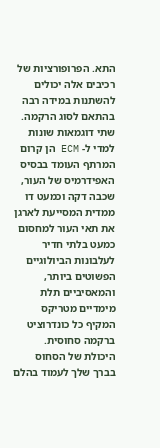התא. הפרופורציות של רכיבים אלה יכולים להשתנות במידה רבה בהתאם לסוג הרקמה. שתי דוגמאות שונות למדי ל- ECM הן קרום המרתף העומד בבסיס האפידרמיס של העור, שכבה דקה וכמעט דו ממדית המסייעת לארגן את תאי העור למחסום כמעט בלתי חדיר לעלבונות הביולוגיים הפשוטים ביותר, והמאסיביים תלת מימדיים מטריקס המקיף כל כונדרוציט ברקמה סחוסית. היכולת של הסחוס בברך שלך לעמוד בהלם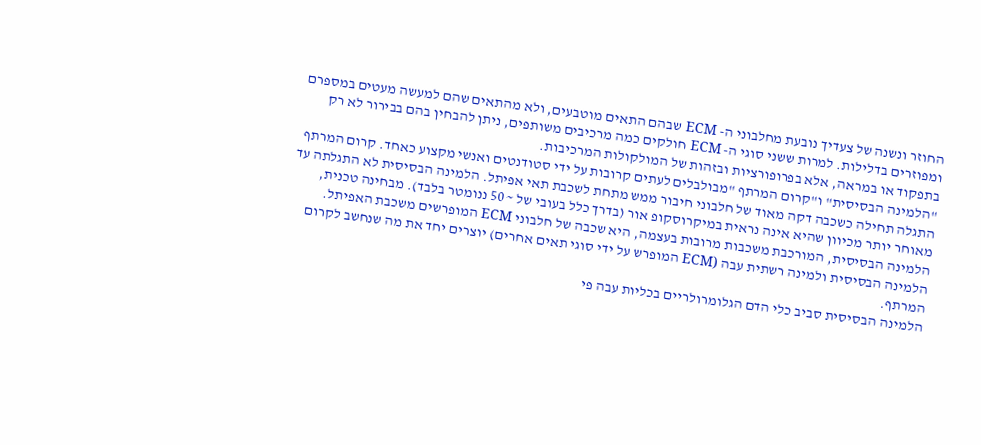החוזר ונשנה של צעדיך נובעת מחלבוני ה- ECM שבהם התאים מוטבעים, ולא מהתאים שהם למעשה מעטים במספרם ומפוזרים בדלילות. למרות ששני סוגי ה- ECM חולקים כמה מרכיבים משותפים, ניתן להבחין בהם בבירור לא רק בתפקוד או במראה, אלא בפרופורציות ובזהות של המולקולות המרכיבות.
"הלמינה הבסיסית" ו"קרום המרתף "מבולבלים לעתים קרובות על ידי סטודנטים ואנשי מקצוע כאחד. קרום המרתף התגלה תחילה כשכבה דקה מאוד של חלבוני חיבור ממש מתחת לשכבת תאי אפיתל. הלמינה הבסיסית לא התגלתה עד מאוחר יותר מכיוון שהיא אינה נראית במיקרוסקופ אור (בדרך כלל בעובי של ~ 50 ננומטר בלבד). מבחינה טכנית, הלמינה הבסיסית, המורכבת משכבות מרובות בעצמה, היא שכבה של חלבוני ECM המופרשים משכבת האפיתל. הלמינה הבסיסית ולמינה רשתית עבה (ECM המופרש על ידי סוגי תאים אחרים) יוצרים יחד את מה שנחשב לקרום המרתף.
הלמינה הבסיסית סביב כלי הדם הגלומרולריים בכליות עבה פי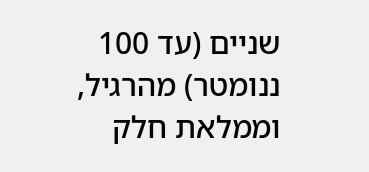שניים (עד 100 ננומטר) מהרגיל, וממלאת חלק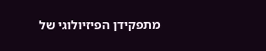מתפקידן הפיזיולוגי של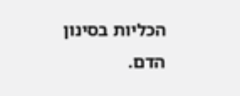הכליות בסינון הדם.